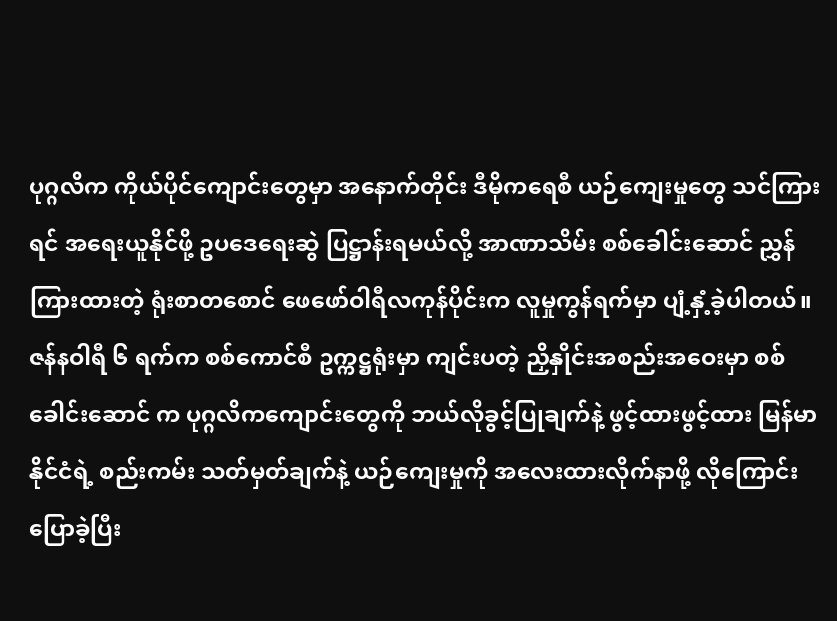ပုဂ္ဂလိက ကိုယ်ပိုင်ကျောင်းတွေမှာ အနောက်တိုင်း ဒီမိုကရေစီ ယဉ်ကျေးမှုတွေ သင်ကြားရင် အရေးယူနိုင်ဖို့ ဥပဒေရေးဆွဲ ပြဋ္ဌာန်းရမယ်လို့ အာဏာသိမ်း စစ်ခေါင်းဆောင် ညွှန်ကြားထားတဲ့ ရုံးစာတစောင် ဖေဖော်ဝါရီလကုန်ပိုင်းက လူမှုကွန်ရက်မှာ ပျံ့နှံ့ခဲ့ပါတယ်။
ဇန်နဝါရီ ၆ ရက်က စစ်ကောင်စီ ဥက္ကဋ္ဌရုံးမှာ ကျင်းပတဲ့ ညှိနှိုင်းအစည်းအဝေးမှာ စစ်ခေါင်းဆောင် က ပုဂ္ဂလိကကျောင်းတွေကို ဘယ်လိုခွင့်ပြုချက်နဲ့ ဖွင့်ထားဖွင့်ထား မြန်မာနိုင်ငံရဲ့ စည်းကမ်း သတ်မှတ်ချက်နဲ့ ယဉ်ကျေးမှုကို အလေးထားလိုက်နာဖို့ လိုကြောင်း ပြောခဲ့ပြီး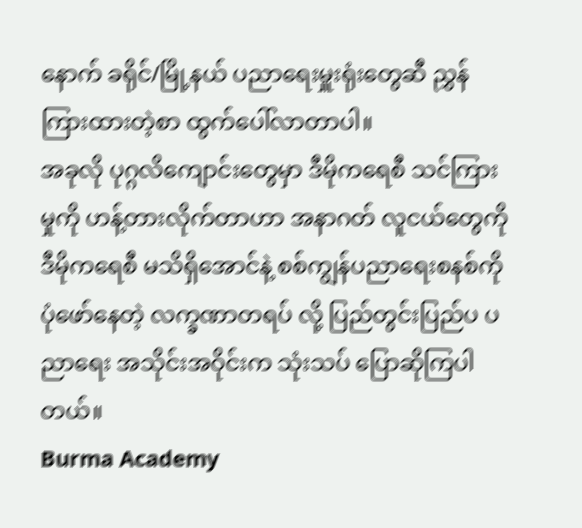နောက် ခရိုင်/မြို့နယ် ပညာရေးမှူးရုံးတွေဆီ ညွှန်ကြားထားတဲ့စာ ထွက်ပေါ်လာတာပါ။
အခုလို ပုဂ္ဂလိကျောင်းတွေမှာ ဒီမိုကရေစီ သင်ကြားမှုကို ဟန့်တားလိုက်တာဟာ အနာဂတ် လူငယ်တွေကို ဒီမိုကရေစီ မသိရှိအောင်နဲ့ စစ်ကျွန်ပညာရေးစနစ်ကို ပုံဖော်နေတဲ့ လက္ခဏာတရပ် လို့ ပြည်တွင်းပြည်ပ ပညာရေး အသိုင်းအဝိုင်းက သုံးသပ် ပြောဆိုကြပါတယ်။
Burma Academy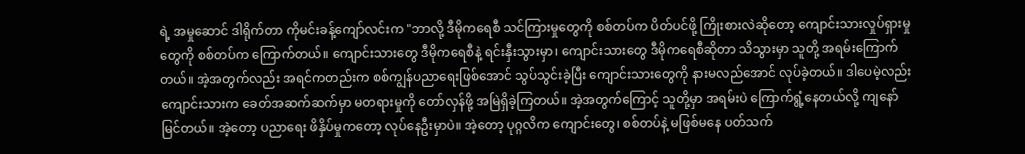ရဲ့ အမှုဆောင် ဒါရိုက်တာ ကိုမင်းခန့်ကျော်လင်းက "ဘာလို့ ဒီမိုကရေစီ သင်ကြားမှုတွေကို စစ်တပ်က ပိတ်ပင်ဖို့ ကြိုးစားလဲဆိုတော့ ကျောင်းသားလှုပ်ရှားမှုတွေကို စစ်တပ်က ကြောက်တယ်။ ကျောင်းသားတွေ ဒီမိုကရေစီနဲ့ ရင်းနှီးသွားမှာ၊ ကျောင်းသားတွေ ဒီမိုကရေစီဆိုတာ သိသွားမှာ သူတို့ အရမ်းကြောက်တယ်။ အဲ့အတွက်လည်း အရင်ကတည်းက စစ်ကျွန်ပညာရေးဖြစ်အောင် သွပ်သွင်းခဲ့ပြီး ကျောင်းသားတွေကို နားမလည်အောင် လုပ်ခဲ့တယ်။ ဒါပေမဲ့လည်း ကျောင်းသားက ခေတ်အဆက်ဆက်မှာ မတရားမှုကို တော်လှန်ဖို့ အမြဲရှိခဲ့ကြတယ်။ အဲ့အတွက်ကြောင့် သူတို့မှာ အရမ်းပဲ ကြောက်ရွံ့နေတယ်လို့ ကျနော် မြင်တယ်။ အဲ့တော့ ပညာရေး ဖိနှိပ်မှုကတော့ လုပ်နေဦးမှာပဲ။ အဲ့တော့ ပုဂ္ဂလိက ကျောင်းတွေ၊ စစ်တပ်နဲ့ မဖြစ်မနေ ပတ်သက်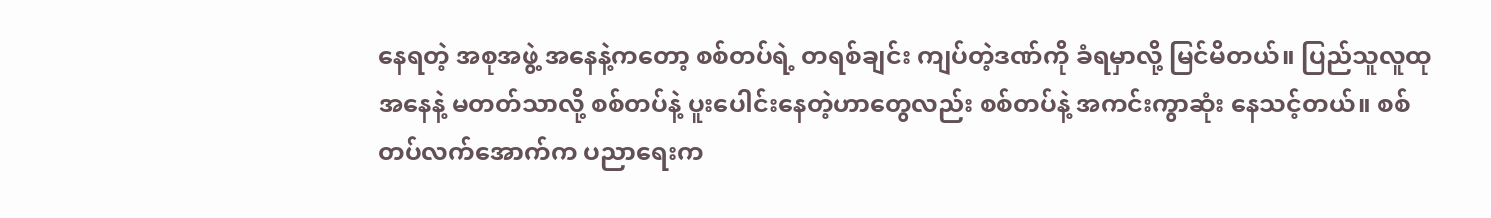နေရတဲ့ အစုအဖွဲ့ အနေနဲ့ကတော့ စစ်တပ်ရဲ့ တရစ်ချင်း ကျပ်တဲ့ဒဏ်ကို ခံရမှာလို့ မြင်မိတယ်။ ပြည်သူလူထု အနေနဲ့ မတတ်သာလို့ စစ်တပ်နဲ့ ပူးပေါင်းနေတဲ့ဟာတွေလည်း စစ်တပ်နဲ့ အကင်းကွာဆုံး နေသင့်တယ်။ စစ်တပ်လက်အောက်က ပညာရေးက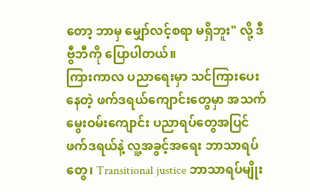တော့ ဘာမှ မျှော်လင့်စရာ မရှိဘူး" လို့ ဒီဗွီဘီကို ပြောပါတယ်။
ကြားကာလ ပညာရေးမှာ သင်ကြားပေးနေတဲ့ ဖက်ဒရယ်ကျောင်းတွေမှာ အသက်မွေးဝမ်းကျောင်း ပညာရပ်တွေအပြင် ဖက်ဒရယ်နဲ့ လူ့အခွင့်အရေး ဘာသာရပ်တွေ၊ Transitional justice ဘာသာရပ်မျိုး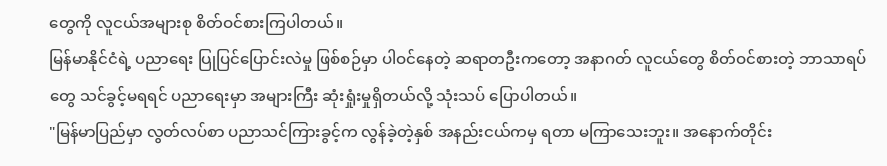တွေကို လူငယ်အများစု စိတ်ဝင်စားကြပါတယ်။
မြန်မာနိုင်ငံရဲ့ ပညာရေး ပြုပြင်ပြောင်းလဲမှု ဖြစ်စဉ်မှာ ပါဝင်နေတဲ့ ဆရာတဦးကတော့ အနာဂတ် လူငယ်တွေ စိတ်ဝင်စားတဲ့ ဘာသာရပ်တွေ သင်ခွင့်မရရင် ပညာရေးမှာ အများကြီး ဆုံးရှုံးမှုရှိတယ်လို့ သုံးသပ် ပြောပါတယ်။
"မြန်မာပြည်မှာ လွတ်လပ်စာ ပညာသင်ကြားခွင့်က လွန်ခဲ့တဲ့နှစ် အနည်းငယ်ကမှ ရတာ မကြာသေးဘူး။ အနောက်တိုင်း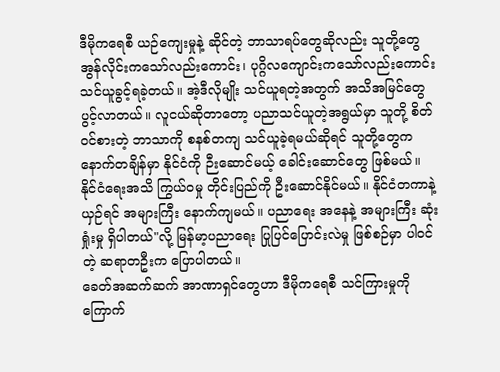ဒီမိုကရေစီ ယဉ်ကျေးမှုနဲ့ ဆိုင်တဲ့ ဘာသာရပ်တွေဆိုလည်း သူတို့တွေ အွန်လိုင်းကသော်လည်းကောင်း၊ ပုဂ္ဂိလကျောင်းကသော်လည်းကောင်း သင်ယူခွင့်ရခဲ့တယ်။ အဲ့ဒီလိုမျိုး သင်ယူရတဲ့အတွက် အသိအမြင်တွေ ပွင့်လာတယ်။ လူငယ်ဆိုတာတော့ ပညာသင်ယူတဲ့အရွယ်မှာ သူတို့ စိတ်ဝင်စားတဲ့ ဘာသာကို စနစ်တကျ သင်ယူခဲ့ရမယ်ဆိုရင် သူတို့တွေက နောက်တချိန်မှာ နိုင်ငံကို ဉီးဆောင်မယ့် ခေါင်းဆောင်တွေ ဖြစ်မယ်။ နိုင်ငံရေးအသိ ကြွယ်ဝမှု တိုင်းပြည်ကို ဦးဆောင်နိုင်မယ်။ နိုင်ငံတကာနဲ့ ယှဉ်ရင် အများကြီး နောက်ကျမယ်။ ပညာရေး အနေနဲ့ အများကြီး ဆုံးရှုံးမှု ရှိပါတယ်"လို့ မြန်မာ့ပညာရေး ပြုပြင်ပြောင်းလဲမှု ဖြစ်စဉ်မှာ ပါဝင်တဲ့ ဆရာတဦးက ပြောပါတယ်။
ခေတ်အဆက်ဆက် အာဏာရှင်တွေဟာ ဒီမိုကရေစီ သင်ကြားမှုကို ကြောက်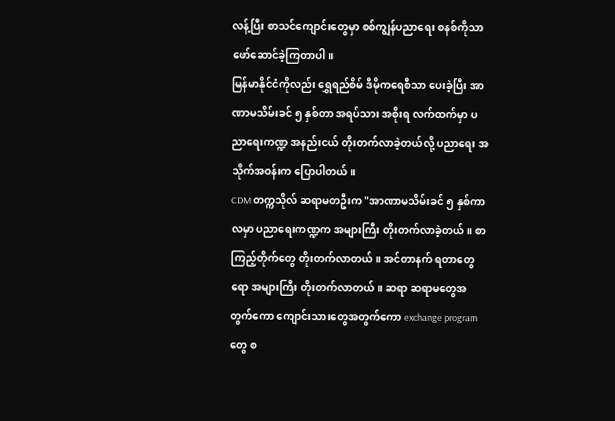လန့်ပြီး စာသင်ကျောင်းတွေမှာ စစ်ကျွန်ပညာရေး စနစ်ကိုသာ ဖော်ဆောင်ခဲ့ကြတာပါ။
မြန်မာနိုင်ငံကိုလည်း ရွှေရည်စိမ် ဒီမိုကရေစီသာ ပေးခဲ့ပြီး အာဏာမသိမ်းခင် ၅ နှစ်တာ အရပ်သား အစိုးရ လက်ထက်မှာ ပညာရေးကဏ္ဍ အနည်းငယ် တိုးတက်လာခဲ့တယ်လို့ ပညာရေး အသိုက်အဝန်းက ပြောပါတယ်။
CDM တက္ကသိုလ် ဆရာမတဦးက "အာဏာမသိမ်းခင် ၅ နှစ်ကာလမှာ ပညာရေးကဏ္ဍက အများကြီး တိုးတက်လာခဲ့တယ်။ စာကြည့်တိုက်တွေ တိုးတက်လာတယ်။ အင်တာနက် ရတာတွေရော အများကြီး တိုးတက်လာတယ်။ ဆရာ ဆရာမတွေအတွက်ကော ကျောင်းသားတွေအတွက်ကော exchange program တွေ စ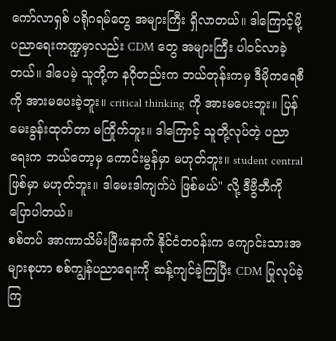ကော်လာရှစ် ပရိုဂရမ်တွေ အများကြီး ရှိလာတယ်။ ဒါကြောင့်မို့ ပညာရေးကဏ္ဍမှာလည်း CDM တွေ အများကြီး ပါဝင်လာခဲ့တယ်။ ဒါပေမဲ့ သူတို့က နဂိုတည်းက ဘယ်တုန်းကမှ ဒီမိုကရေစီကို အားမပေးခဲ့ဘူး။ critical thinking ကို အားမပေးဘူး။ ပြန်မေးခွန်းထုတ်တာ မကြိုက်ဘူး။ ဒါကြောင့် သူတို့လုပ်တဲ့ ပညာရေးက ဘယ်တော့မှ ကောင်းမွန်မှာ မဟုတ်ဘူး။ student central ဖြစ်မှာ မဟုတ်ဘူး။ ဒါမေးဒါကျက်ပဲ ဖြစ်မယ်" လို့ ဒီဗွီဘီကို ပြောပါတယ်။
စစ်တပ် အာဏာသိမ်းပြီးနောက် နိုင်ငံတဝန်းက ကျောင်းသားအများစုဟာ စစ်ကျွန်ပညာရေးကို ဆန့်ကျင်ခဲ့ကြပြီး CDM ပြုလုပ်ခဲ့ကြ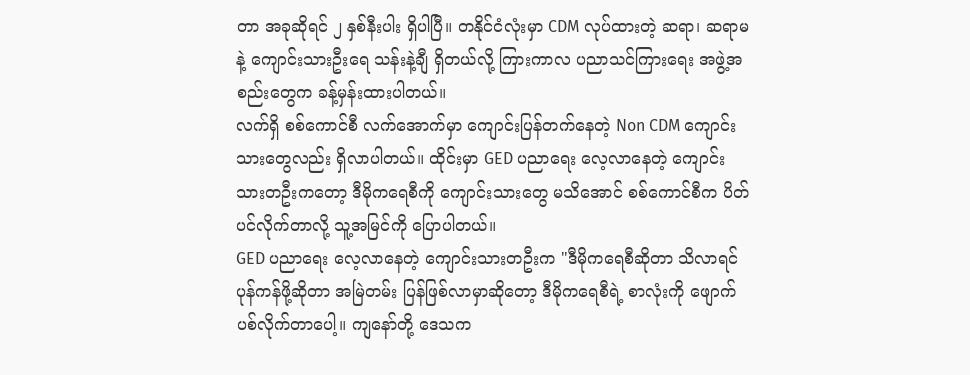တာ အခုဆိုရင် ၂ နှစ်နီးပါး ရှိပါပြီ။ တနိုင်ငံလုံးမှာ CDM လုပ်ထားတဲ့ ဆရာ၊ ဆရာမနဲ့ ကျောင်းသားဦးရေ သန်းနဲ့ချီ ရှိတယ်လို့ ကြားကာလ ပညာသင်ကြားရေး အဖွဲ့အစည်းတွေက ခန့်မှန်းထားပါတယ်။
လက်ရှိ စစ်ကောင်စီ လက်အောက်မှာ ကျောင်းပြန်တက်နေတဲ့ Non CDM ကျောင်းသားတွေလည်း ရှိလာပါတယ်။ ထိုင်းမှာ GED ပညာရေး လေ့လာနေတဲ့ ကျောင်းသားတဦးကတော့ ဒီမိုကရေစီကို ကျောင်းသားတွေ မသိအောင် စစ်ကောင်စီက ပိတ်ပင်လိုက်တာလို့ သူ့အမြင်ကို ပြောပါတယ်။
GED ပညာရေး လေ့လာနေတဲ့ ကျောင်းသားတဦးက "ဒီမိုကရေစီဆိုတာ သိလာရင် ပုန်ကန်ဖို့ဆိုတာ အမြဲတမ်း ပြန်ဖြစ်လာမှာဆိုတော့ ဒီမိုကရေစီရဲ့ စာလုံးကို ဖျောက်ပစ်လိုက်တာပေါ့။ ကျနော်တို့ ဒေသက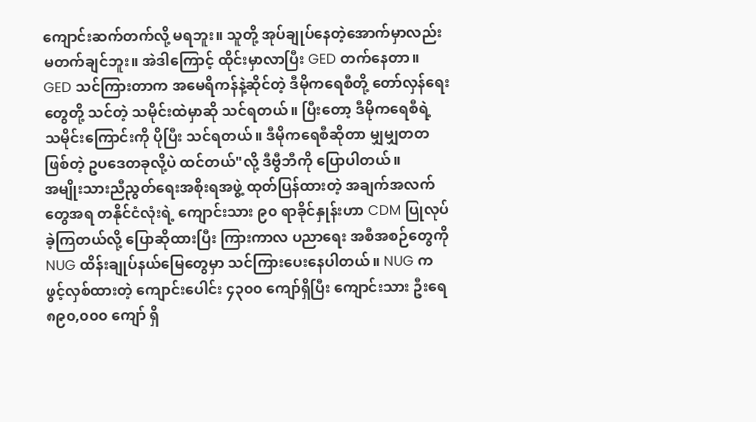ကျောင်းဆက်တက်လို့ မရဘူး။ သူတို့ အုပ်ချုပ်နေတဲ့အောက်မှာလည်း မတက်ချင်ဘူး။ အဲဒါကြောင့် ထိုင်းမှာလာပြီး GED တက်နေတာ။ GED သင်ကြားတာက အမေရိကန်နဲ့ဆိုင်တဲ့ ဒီမိုကရေစီတို့ တော်လှန်ရေးတွေတို့ သင်တဲ့ သမိုင်းထဲမှာဆို သင်ရတယ်။ ပြီးတော့ ဒီမိုကရေစီရဲ့ သမိုင်းကြောင်းကို ပိုပြီး သင်ရတယ်။ ဒီမိုကရေစီဆိုတာ မျှမျှတတဖြစ်တဲ့ ဥပဒေတခုလို့ပဲ ထင်တယ်"လို့ ဒီဗွီဘီကို ပြောပါတယ်။
အမျိုးသားညီညွတ်ရေးအစိုးရအဖွဲ့ ထုတ်ပြန်ထားတဲ့ အချက်အလက်တွေအရ တနိုင်ငံလုံးရဲ့ ကျောင်းသား ၉၀ ရာခိုင်နှုန်းဟာ CDM ပြုလုပ်ခဲ့ကြတယ်လို့ ပြောဆိုထားပြီး ကြားကာလ ပညာရေး အစီအစဉ်တွေကို NUG ထိန်းချုပ်နယ်မြေတွေမှာ သင်ကြားပေးနေပါတယ်။ NUG က ဖွင့်လှစ်ထားတဲ့ ကျောင်းပေါင်း ၄၃၀၀ ကျော်ရှိပြီး ကျောင်းသား ဦးရေ ၈၉၀,၀၀၀ ကျော် ရှိ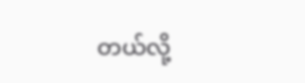တယ်လို့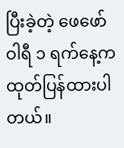ပြီးခဲ့တဲ့ ဖေဖော်ဝါရီ ၁ ရက်နေ့က ထုတ်ပြန်ထားပါတယ်။